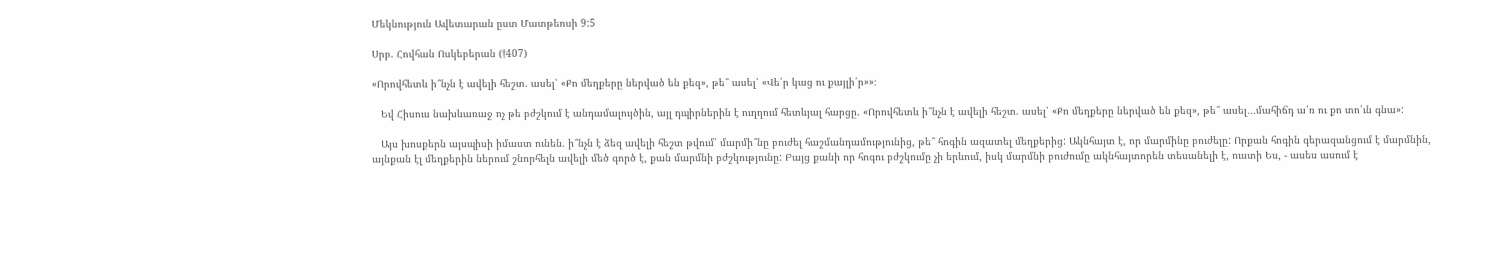Մեկնություն Ավետարան ըստ Մատթեոսի 9:5

Սրբ. Հովհան Ոսկեբերան (†407)

«Որովհետև ի՞նչն է ավելի հեշտ. ասել՝ «Քո մեղքերը ներված են քեզ», թե՞ ասել՝ «Վե՛ր կաց ու քայլի՛ր»»։

   Եվ Հիսուս նախևառաջ ոչ թե բժշկում է անդամալույծին, այլ դպիրներին է ուղղում հետևյալ հարցը. «Որովհետև ի՞նչն է ավելի հեշտ. ասել՝ «Քո մեղքերը ներված են քեզ», թե՞ ասել․․․մահիճդ ա՛ռ ու քո տո՛ւն գնա»:

   Այս խոսքերն այսպիսի իմաստ ունեն. ի՞նչն է ձեզ ավելի հեշտ թվում՝ մարմի՞նը բուժել հաշմանդամությունից, թե՞ հոգին ազատել մեղքերից: Ակնհայտ է, որ մարմինը բուժելը: Որքան հոգին գերազանցում է մարմնին, այնքան էլ մեղքերին ներում շնորհելն ավելի մեծ գործ է, քան մարմնի բժշկությունը: Բայց քանի որ հոգու բժշկումը չի երևում, իսկ մարմնի բուժումը ակնհայտորեն տեսանելի է, ուստի Ես, - ասես ասում է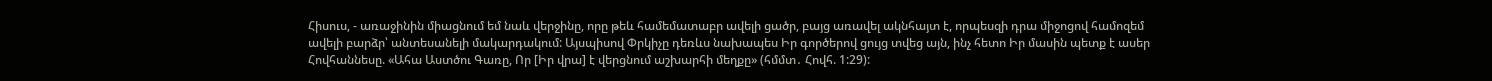Հիսուս, - առաջինին միացնում եմ նաև վերջինը, որը թեև համեմատաբր ավելի ցածր, բայց առավել ակնհայտ է, որպեսզի դրա միջոցով համոզեմ ավելի բարձր՝ անտեսանելի մակարդակում: Այսպիսով Փրկիչը դեռևս նախապես Իր գործերով ցույց տվեց այն, ինչ հետո Իր մասին պետք է ասեր Հովհաննեսը. «Ահա Աստծու Գառը, Որ [Իր վրա] է վերցնում աշխարհի մեղքը» (հմմտ․ Հովհ. 1:29):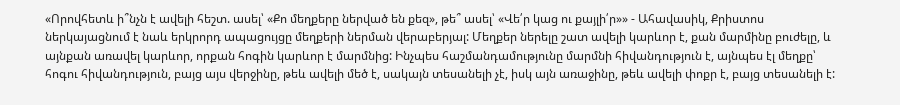«Որովհետև ի՞նչն է ավելի հեշտ. ասել՝ «Քո մեղքերը ներված են քեզ», թե՞ ասել՝ «Վե՛ր կաց ու քայլի՛ր»» - Ահավասիկ, Քրիստոս ներկայացնում է նաև երկրորդ ապացույցը մեղքերի ներման վերաբերյալ: Մեղքեր ներելը շատ ավելի կարևոր է, քան մարմինը բուժելը, և այնքան առավել կարևոր, որքան հոգին կարևոր է մարմնից: Ինչպես հաշմանդամությունը մարմնի հիվանդություն է, այնպես էլ մեղքը՝ հոգու հիվանդություն, բայց այս վերջինը, թեև ավելի մեծ է, սակայն տեսանելի չէ, իսկ այն առաջինը, թեև ավելի փոքր է, բայց տեսանելի է: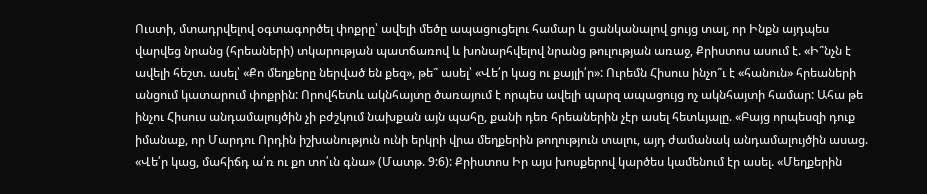Ուստի, մտադրվելով օգտագործել փոքրը՝ ավելի մեծը ապացուցելու համար և ցանկանալով ցույց տալ, որ Ինքն այդպես վարվեց նրանց (հրեաների) տկարության պատճառով և խոնարհվելով նրանց թուլության առաջ, Քրիստոս ասում է. «Ի՞նչն է ավելի հեշտ. ասել՝ «Քո մեղքերը ներված են քեզ», թե՞ ասել՝ «Վե՛ր կաց ու քայլի՛ր»: Ուրեմն Հիսուս ինչո՞ւ է «հանուն» հրեաների անցում կատարում փոքրին: Որովհետև ակնհայտը ծառայում է որպես ավելի պարզ ապացույց ոչ ակնհայտի համար: Ահա թե ինչու Հիսուս անդամալույծին չի բժշկում նախքան այն պահը, քանի դեռ հրեաներին չէր ասել հետևյալը. «Բայց որպեսզի դուք իմանաք, որ Մարդու Որդին իշխանություն ունի երկրի վրա մեղքերին թողություն տալու, այդ ժամանակ անդամալույծին ասաց. «Վե՛ր կաց, մահիճդ ա՛ռ ու քո տո՛ւն գնա» (Մատթ. 9:6): Քրիստոս Իր այս խոսքերով կարծես կամենում էր ասել. «Մեղքերին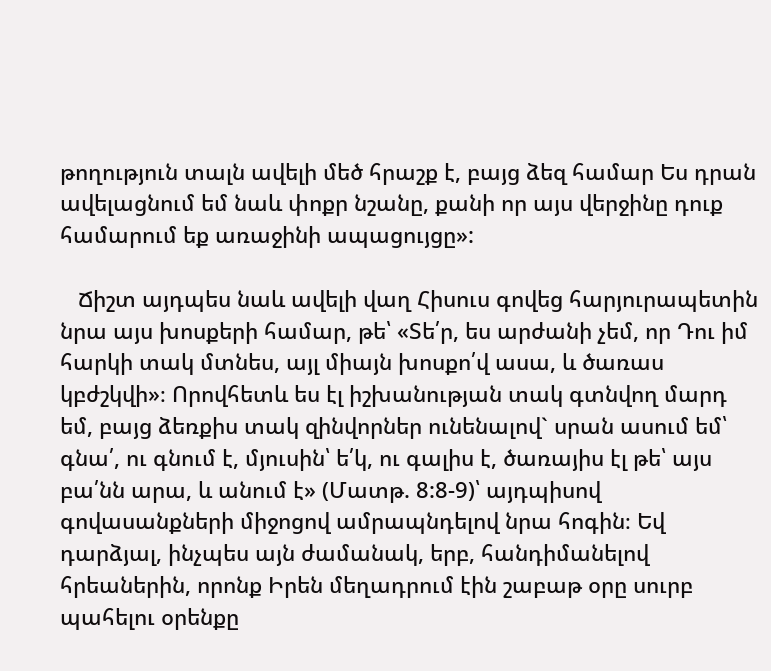թողություն տալն ավելի մեծ հրաշք է, բայց ձեզ համար Ես դրան ավելացնում եմ նաև փոքր նշանը, քանի որ այս վերջինը դուք համարում եք առաջինի ապացույցը»:

   Ճիշտ այդպես նաև ավելի վաղ Հիսուս գովեց հարյուրապետին նրա այս խոսքերի համար, թե՝ «Տե՛ր, ես արժանի չեմ, որ Դու իմ հարկի տակ մտնես, այլ միայն խոսքո՛վ ասա, և ծառաս կբժշկվի»։ Որովհետև ես էլ իշխանության տակ գտնվող մարդ եմ, բայց ձեռքիս տակ զինվորներ ունենալով` սրան ասում եմ՝ գնա՛, ու գնում է, մյուսին՝ ե՛կ, ու գալիս է, ծառայիս էլ թե՝ այս բա՛նն արա, և անում է» (Մատթ. 8:8-9)՝ այդպիսով գովասանքների միջոցով ամրապնդելով նրա հոգին։ Եվ դարձյալ, ինչպես այն ժամանակ, երբ, հանդիմանելով հրեաներին, որոնք Իրեն մեղադրում էին շաբաթ օրը սուրբ պահելու օրենքը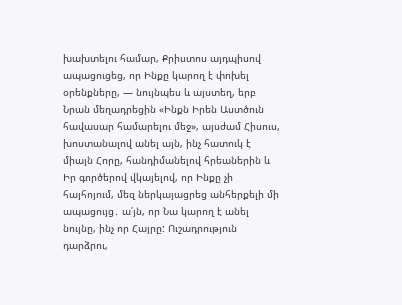խախտելու համար, Քրիստոս այդպիսով ապացուցեց, որ Ինքը կարող է փոխել օրենքները, — նույնպես և այստեղ, երբ Նրան մեղադրեցին «Ինքն Իրեն Աստծուն հավասար համարելու մեջ», այսժամ Հիսուս, խոստանալով անել այն, ինչ հատուկ է միայն Հորը, հանդիմանելով հրեաներին և Իր գործերով վկայելով, որ Ինքը չի հայհոյում, մեզ ներկայացրեց անհերքելի մի ապացույց․ ա՛յն, որ Նա կարող է անել նույնը, ինչ որ Հայրը: Ուշադրություն դարձրու,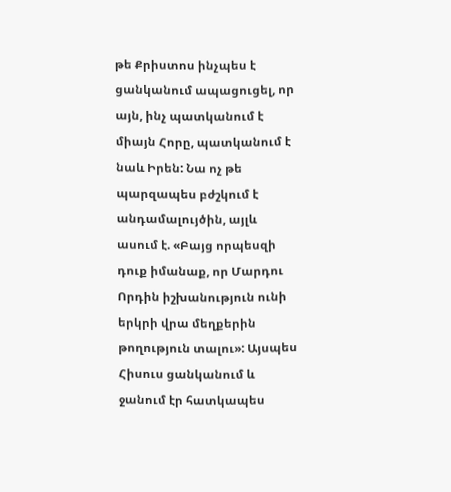թե Քրիստոս ինչպես է ցանկանում ապացուցել, որ այն, ինչ պատկանում է միայն Հորը, պատկանում է նաև Իրեն: Նա ոչ թե պարզապես բժշկում է անդամալույծին, այլև ասում է. «Բայց որպեսզի դուք իմանաք, որ Մարդու Որդին իշխանություն ունի երկրի վրա մեղքերին թողություն տալու»: Այսպես Հիսուս ցանկանում և ջանում էր հատկապես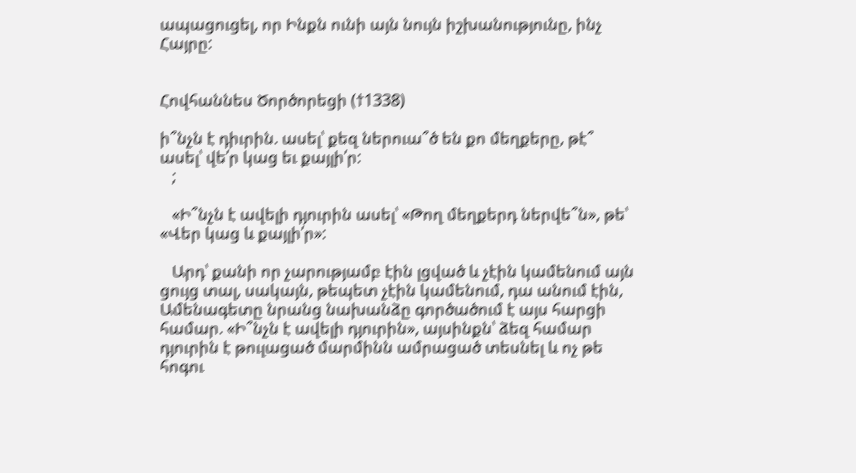ապացուցել, որ Ինքն ունի այն նույն իշխանությունը, ինչ Հայրը:


Հովհաննես Ծործորեցի (†1338)

ի՞նչն է դիւրին. ասել՝ քեզ ներուա՞ծ են քո մեղքերը, թէ՞ ասել՝ վե՛ր կաց եւ քայլի՛ր:
   ;

   «Ի՞նչն է ավելի դյուրին ասել՝ «Թող մեղքերդ ներվե՞ն», թե՝ «Վեր կաց և քայլի՛ր»:

   Արդ՝ քանի որ չարությամբ էին լցված և չէին կամենում այն ցույց տալ, սակայն, թեպետ չէին կամենում, դա անում էին, Ամենագետը նրանց նախանձը գործածում է այս հարցի համար. «Ի՞նչն է ավելի դյուրին», այսինքն՝ ձեզ համար դյուրին է թուլացած մարմինն ամրացած տեսնել և ոչ թե հոգու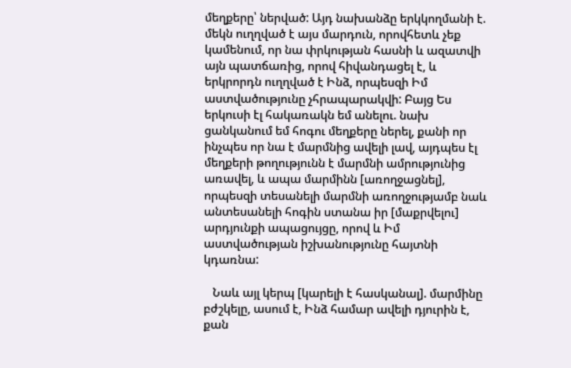մեղքերը՝ ներված: Այդ նախանձը երկկողմանի է. մեկն ուղղված է այս մարդուն, որովհետև չեք կամենում, որ նա փրկության հասնի և ազատվի այն պատճառից, որով հիվանդացել է, և երկրորդն ուղղված է Ինձ, որպեսզի Իմ աստվածությունը չհրապարակվի: Բայց Ես երկուսի էլ հակառակն եմ անելու. նախ ցանկանում եմ հոգու մեղքերը ներել, քանի որ ինչպես որ նա է մարմնից ավելի լավ, այդպես էլ մեղքերի թողությունն է մարմնի ամրությունից առավել, և ապա մարմինն [առողջացնել], որպեսզի տեսանելի մարմնի առողջությամբ նաև անտեսանելի հոգին ստանա իր [մաքրվելու] արդյունքի ապացույցը, որով և Իմ աստվածության իշխանությունը հայտնի կդառնա:

   Նաև այլ կերպ [կարելի է հասկանալ]. մարմինը բժշկելը, ասում է, Ինձ համար ավելի դյուրին է, քան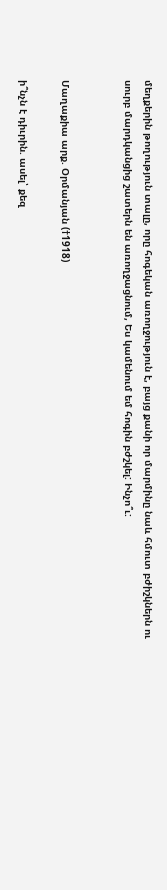մեղքերին թողություն տալը, որը հոգեկան առողջություն է, բայց քանի որ մարմինը նաև հմուտ բժիշկներն ու սուրբ մարդկանցից շատերն են առողջացնում, Ես կամենում եմ հոգին բժշկել: Ինչո՞ւ:


Մաղաքիա արք. Օրմանյան (†1918)

ի՞նչն է դիւրին. ասել՝ քեզ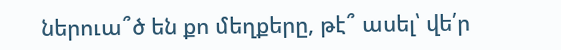ներուա՞ծ են քո մեղքերը, թէ՞ ասել՝ վե՛ր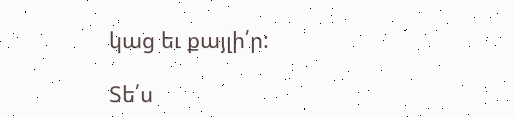կաց եւ քայլի՛ր:

Տե՛ս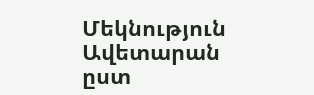Մեկնություն Ավետարան ըստ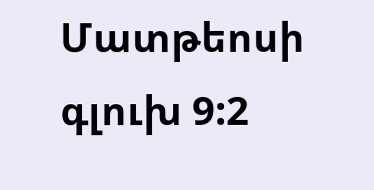Մատթեոսի գլուխ 9:2